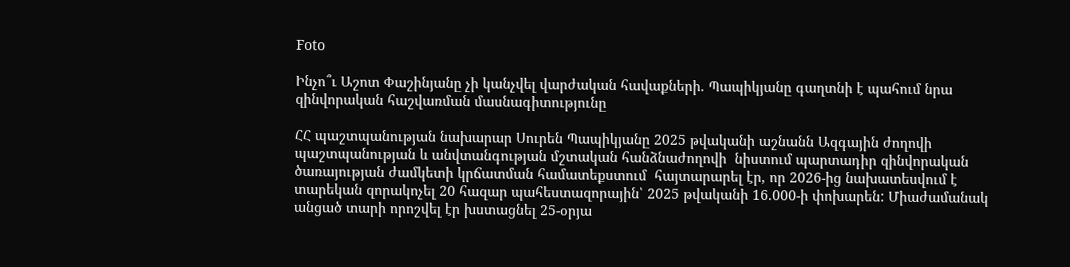Foto

Ինչո՞ւ Աշոտ Փաշինյանը չի կանչվել վարժական հավաքների. Պապիկյանը գաղտնի է պահում նրա զինվորական հաշվառման մասնագիտությունը

ՀՀ պաշտպանության նախարար Սուրեն Պապիկյանը 2025 թվականի աշնանն Ազգային ժողովի պաշտպանության և անվտանգության մշտական հանձնաժողովի  նիստում պարտադիր զինվորական ծառայության ժամկետի կրճատման համատեքստում  հայտարարել էր, որ 2026-ից նախատեսվում է տարեկան զորակոչել 20 հազար պահեստազորային՝ 2025 թվականի 16.000-ի փոխարեն: Միաժամանակ անցած տարի որոշվել էր խստացնել 25-օրյա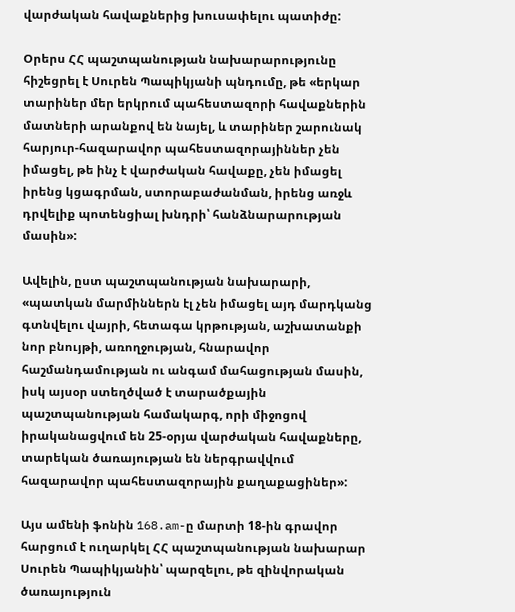վարժական հավաքներից խուսափելու պատիժը:

Օրերս ՀՀ պաշտպանության նախարարությունը հիշեցրել է Սուրեն Պապիկյանի պնդումը, թե «երկար տարիներ մեր երկրում պահեստազորի հավաքներին մատների արանքով են նայել, և տարիներ շարունակ հարյուր-հազարավոր պահեստազորայիններ չեն իմացել, թե ինչ է վարժական հավաքը, չեն իմացել իրենց կցագրման, ստորաբաժանման, իրենց առջև դրվելիք պոտենցիալ խնդրի՝ հանձնարարության մասին»:

Ավելին, ըստ պաշտպանության նախարարի, «պատկան մարմիններն էլ չեն իմացել այդ մարդկանց գտնվելու վայրի, հետագա կրթության, աշխատանքի նոր բնույթի, առողջության, հնարավոր հաշմանդամության ու անգամ մահացության մասին, իսկ այսօր ստեղծված է տարածքային պաշտպանության համակարգ, որի միջոցով իրականացվում են 25-օրյա վարժական հավաքները, տարեկան ծառայության են ներգրավվում հազարավոր պահեստազորային քաղաքացիներ»:

Այս ամենի ֆոնին 168.am-ը մարտի 18-ին գրավոր հարցում է ուղարկել ՀՀ պաշտպանության նախարար Սուրեն Պապիկյանին՝ պարզելու, թե զինվորական ծառայություն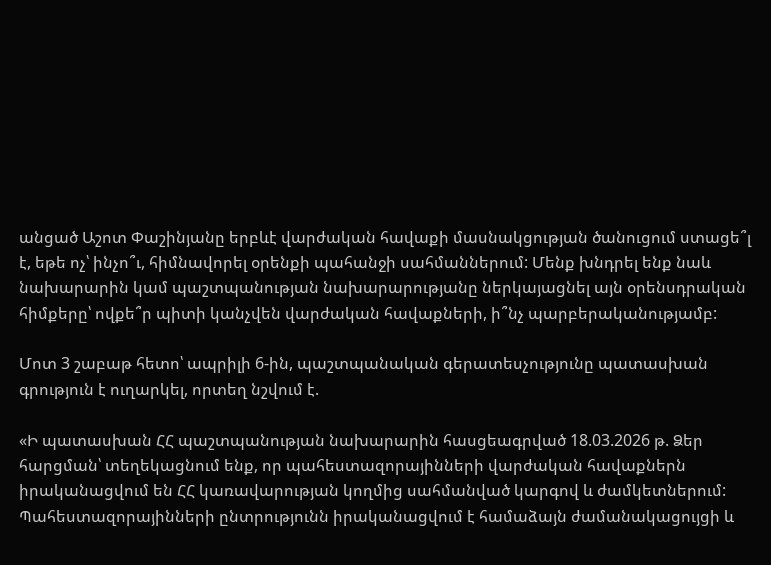անցած Աշոտ Փաշինյանը երբևէ վարժական հավաքի մասնակցության ծանուցում ստացե՞լ է, եթե ոչ՝ ինչո՞ւ, հիմնավորել օրենքի պահանջի սահմաններում: Մենք խնդրել ենք նաև նախարարին կամ պաշտպանության նախարարությանը ներկայացնել այն օրենսդրական հիմքերը՝ ովքե՞ր պիտի կանչվեն վարժական հավաքների, ի՞նչ պարբերականությամբ:

Մոտ 3 շաբաթ հետո՝ ապրիլի 6-ին, պաշտպանական գերատեսչությունը պատասխան գրություն է ուղարկել, որտեղ նշվում է.

«Ի պատասխան ՀՀ պաշտպանության նախարարին հասցեագրված 18.03.2026 թ. Ձեր հարցման՝ տեղեկացնում ենք, որ պահեստազորայինների վարժական հավաքներն իրականացվում են ՀՀ կառավարության կողմից սահմանված կարգով և ժամկետներում: Պահեստազորայինների ընտրությունն իրականացվում է համաձայն ժամանակացույցի և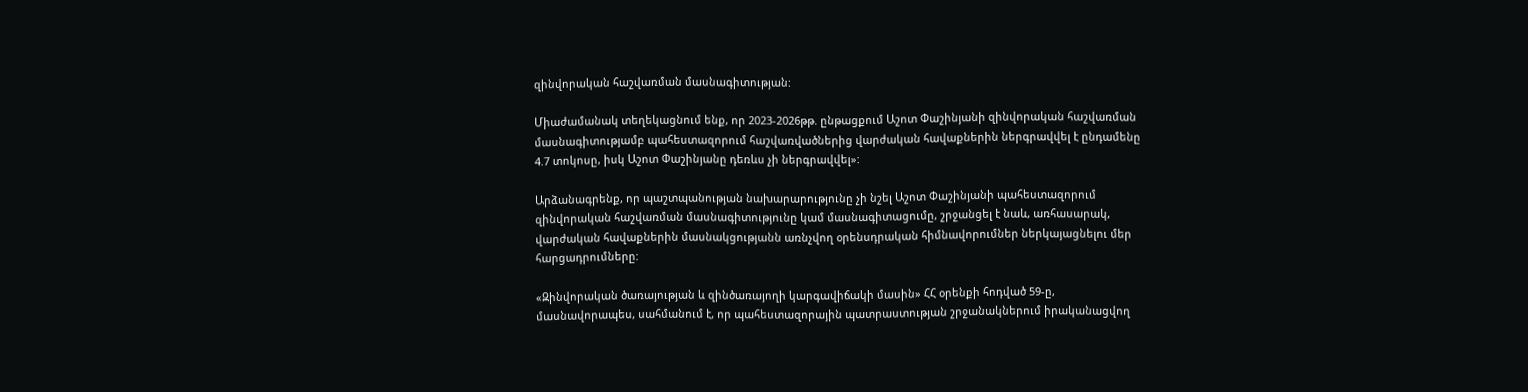զինվորական հաշվառման մասնագիտության:

Միաժամանակ տեղեկացնում ենք, որ 2023-2026թթ. ընթացքում Աշոտ Փաշինյանի զինվորական հաշվառման մասնագիտությամբ պահեստազորում հաշվառվածներից վարժական հավաքներին ներգրավվել է ընդամենը 4.7 տոկոսը, իսկ Աշոտ Փաշինյանը դեռևս չի ներգրավվել»:

Արձանագրենք, որ պաշտպանության նախարարությունը չի նշել Աշոտ Փաշինյանի պահեստազորում զինվորական հաշվառման մասնագիտությունը կամ մասնագիտացումը, շրջանցել է նաև, առհասարակ, վարժական հավաքներին մասնակցությանն առնչվող օրենսդրական հիմնավորումներ ներկայացնելու մեր հարցադրումները:

«Զինվորական ծառայության և զինծառայողի կարգավիճակի մասին» ՀՀ օրենքի հոդված 59-ը, մասնավորապես, սահմանում է, որ պահեստազորային պատրաստության շրջանակներում իրականացվող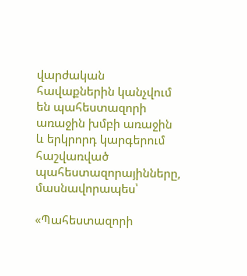վարժական հավաքներին կանչվում են պահեստազորի առաջին խմբի առաջին և երկրորդ կարգերում հաշվառված պահեստազորայինները, մասնավորապես՝

«Պահեստազորի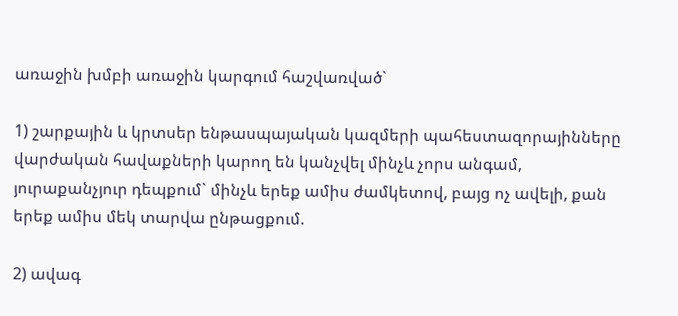առաջին խմբի առաջին կարգում հաշվառված`

1) շարքային և կրտսեր ենթասպայական կազմերի պահեստազորայինները վարժական հավաքների կարող են կանչվել մինչև չորս անգամ, յուրաքանչյուր դեպքում` մինչև երեք ամիս ժամկետով, բայց ոչ ավելի, քան երեք ամիս մեկ տարվա ընթացքում.

2) ավագ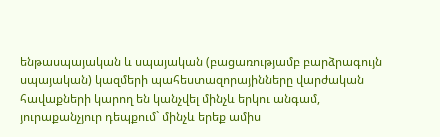ենթասպայական և սպայական (բացառությամբ բարձրագույն սպայական) կազմերի պահեստազորայինները վարժական հավաքների կարող են կանչվել մինչև երկու անգամ, յուրաքանչյուր դեպքում` մինչև երեք ամիս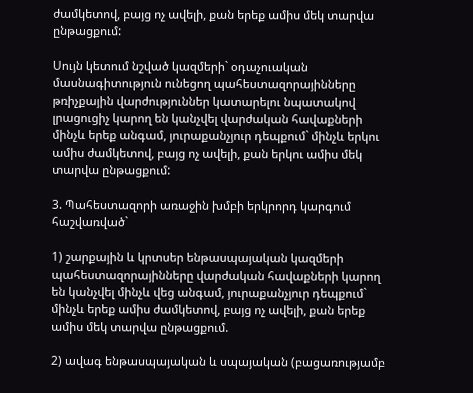ժամկետով, բայց ոչ ավելի, քան երեք ամիս մեկ տարվա ընթացքում:

Սույն կետում նշված կազմերի` օդաչուական մասնագիտություն ունեցող պահեստազորայինները թռիչքային վարժություններ կատարելու նպատակով լրացուցիչ կարող են կանչվել վարժական հավաքների մինչև երեք անգամ, յուրաքանչյուր դեպքում` մինչև երկու ամիս ժամկետով, բայց ոչ ավելի, քան երկու ամիս մեկ տարվա ընթացքում:

3. Պահեստազորի առաջին խմբի երկրորդ կարգում հաշվառված`

1) շարքային և կրտսեր ենթասպայական կազմերի պահեստազորայինները վարժական հավաքների կարող են կանչվել մինչև վեց անգամ, յուրաքանչյուր դեպքում` մինչև երեք ամիս ժամկետով, բայց ոչ ավելի, քան երեք ամիս մեկ տարվա ընթացքում.

2) ավագ ենթասպայական և սպայական (բացառությամբ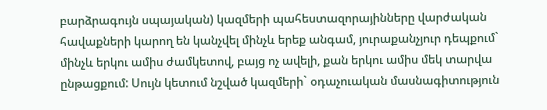բարձրագույն սպայական) կազմերի պահեստազորայինները վարժական հավաքների կարող են կանչվել մինչև երեք անգամ, յուրաքանչյուր դեպքում` մինչև երկու ամիս ժամկետով, բայց ոչ ավելի, քան երկու ամիս մեկ տարվա ընթացքում: Սույն կետում նշված կազմերի` օդաչուական մասնագիտություն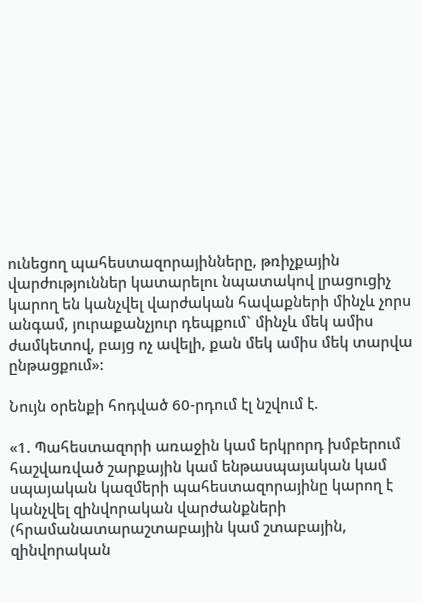ունեցող պահեստազորայինները, թռիչքային վարժություններ կատարելու նպատակով լրացուցիչ կարող են կանչվել վարժական հավաքների մինչև չորս անգամ, յուրաքանչյուր դեպքում` մինչև մեկ ամիս ժամկետով, բայց ոչ ավելի, քան մեկ ամիս մեկ տարվա ընթացքում»:

Նույն օրենքի հոդված 60-րդում էլ նշվում է.

«1. Պահեստազորի առաջին կամ երկրորդ խմբերում հաշվառված շարքային կամ ենթասպայական կամ սպայական կազմերի պահեստազորայինը կարող է կանչվել զինվորական վարժանքների (հրամանատարաշտաբային կամ շտաբային, զինվորական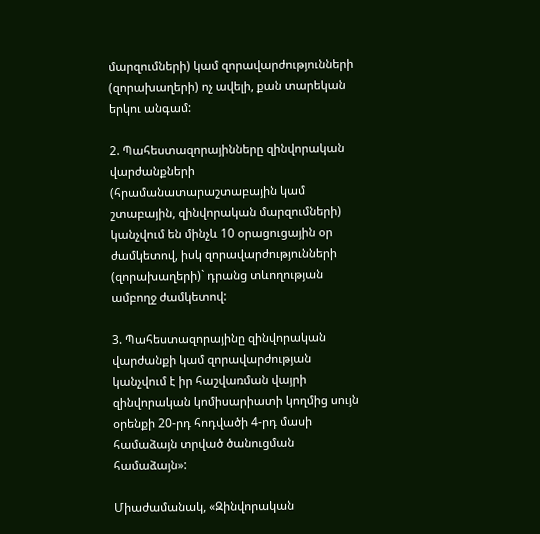մարզումների) կամ զորավարժությունների (զորախաղերի) ոչ ավելի, քան տարեկան երկու անգամ:

2. Պահեստազորայինները զինվորական վարժանքների (հրամանատարաշտաբային կամ շտաբային, զինվորական մարզումների) կանչվում են մինչև 10 օրացուցային օր ժամկետով, իսկ զորավարժությունների (զորախաղերի)` դրանց տևողության ամբողջ ժամկետով:

3. Պահեստազորայինը զինվորական վարժանքի կամ զորավարժության կանչվում է իր հաշվառման վայրի զինվորական կոմիսարիատի կողմից սույն օրենքի 20-րդ հոդվածի 4-րդ մասի համաձայն տրված ծանուցման համաձայն»:

Միաժամանակ, «Զինվորական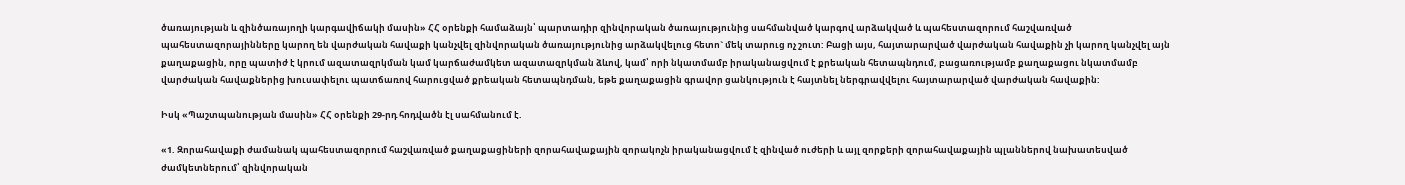ծառայության և զինծառայողի կարգավիճակի մասին» ՀՀ օրենքի համաձայն՝ պարտադիր զինվորական ծառայությունից սահմանված կարգով արձակված և պահեստազորում հաշվառված պահեստազորայինները կարող են վարժական հավաքի կանչվել զինվորական ծառայությունից արձակվելուց հետո` մեկ տարուց ոչ շուտ: Բացի այս, հայտարարված վարժական հավաքին չի կարող կանչվել այն քաղաքացին, որը պատիժ է կրում ազատազրկման կամ կարճաժամկետ ազատազրկման ձևով, կամ՝ որի նկատմամբ իրականացվում է քրեական հետապնդում, բացառությամբ քաղաքացու նկատմամբ վարժական հավաքներից խուսափելու պատճառով հարուցված քրեական հետապնդման, եթե քաղաքացին գրավոր ցանկություն է հայտնել ներգրավվելու հայտարարված վարժական հավաքին:

Իսկ «Պաշտպանության մասին» ՀՀ օրենքի 29-րդ հոդվածն էլ սահմանում է.

«1. Զորահավաքի ժամանակ պահեստազորում հաշվառված քաղաքացիների զորահավաքային զորակոչն իրականացվում է զինված ուժերի և այլ զորքերի զորահավաքային պլաններով նախատեսված ժամկետներում՝ զինվորական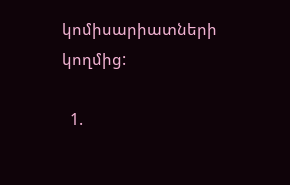կոմիսարիատների կողմից:

  1.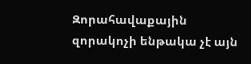Զորահավաքային զորակոչի ենթակա չէ այն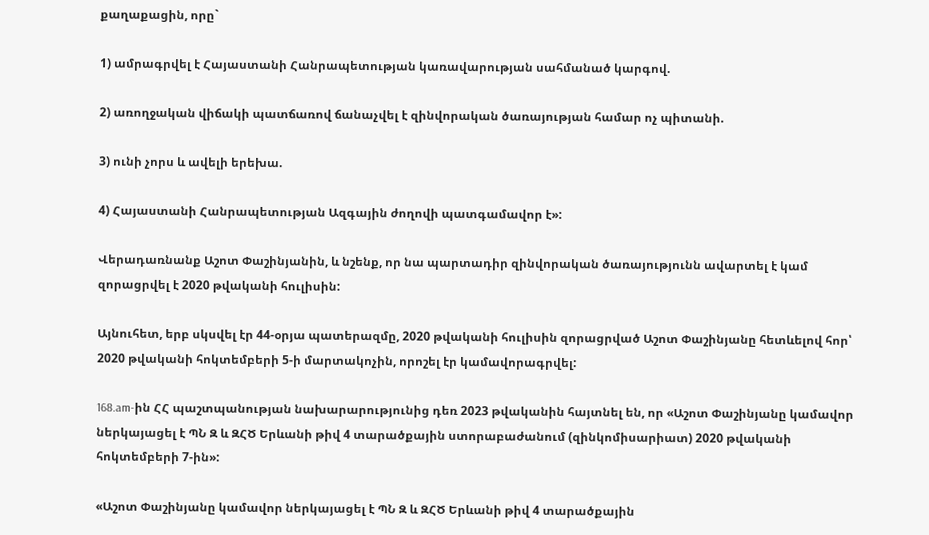քաղաքացին, որը`

1) ամրագրվել է Հայաստանի Հանրապետության կառավարության սահմանած կարգով.

2) առողջական վիճակի պատճառով ճանաչվել է զինվորական ծառայության համար ոչ պիտանի.

3) ունի չորս և ավելի երեխա.

4) Հայաստանի Հանրապետության Ազգային ժողովի պատգամավոր է»:

Վերադառնանք Աշոտ Փաշինյանին, և նշենք, որ նա պարտադիր զինվորական ծառայությունն ավարտել է կամ զորացրվել է 2020 թվականի հուլիսին:

Այնուհետ, երբ սկսվել էր 44-օրյա պատերազմը, 2020 թվականի հուլիսին զորացրված Աշոտ Փաշինյանը հետևելով հոր՝ 2020 թվականի հոկտեմբերի 5-ի մարտակոչին, որոշել էր կամավորագրվել:

168.am-ին ՀՀ պաշտպանության նախարարությունից դեռ 2023 թվականին հայտնել են, որ «Աշոտ Փաշինյանը կամավոր ներկայացել է ՊՆ Զ և ԶՀԾ Երևանի թիվ 4 տարածքային ստորաբաժանում (զինկոմիսարիատ) 2020 թվականի հոկտեմբերի 7-ին»:

«Աշոտ Փաշինյանը կամավոր ներկայացել է ՊՆ Զ և ԶՀԾ Երևանի թիվ 4 տարածքային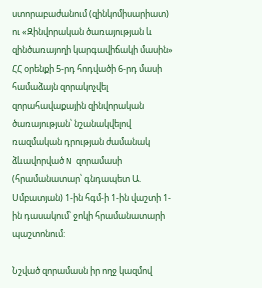ստորաբաժանում (զինկոմիսարիատ) ու «Զինվորական ծառայության և զինծառայողի կարգավիճակի մասին» ՀՀ օրենքի 5-րդ հոդվածի 6-րդ մասի համաձայն զորակոչվել զորահավաքային զինվորական ծառայության՝ նշանակվելով ռազմական դրության ժամանակ ձևավորված N զորամասի (հրամանատար՝ գնդապետ Ա. Սմբատյան) 1-ին հգմ-ի 1-ին վաշտի 1-ին դասակում՝ ջոկի հրամանատարի պաշտոնում:

Նշված զորամասն իր ողջ կազմով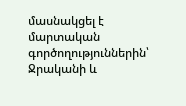մասնակցել է մարտական գործողություններին՝ Ջրականի և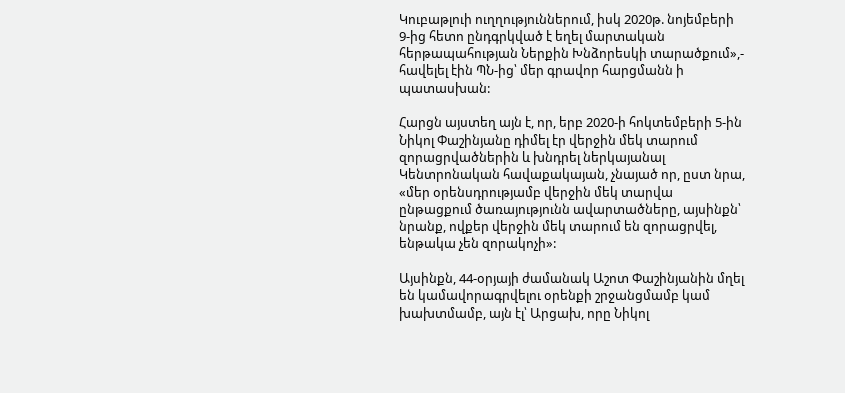Կուբաթլուի ուղղություններում, իսկ 2020թ. նոյեմբերի 9-ից հետո ընդգրկված է եղել մարտական հերթապահության Ներքին Խնձորեսկի տարածքում»,- հավելել էին ՊՆ-ից՝ մեր գրավոր հարցմանն ի պատասխան:

Հարցն այստեղ այն է, որ, երբ 2020-ի հոկտեմբերի 5-ին Նիկոլ Փաշինյանը դիմել էր վերջին մեկ տարում զորացրվածներին և խնդրել ներկայանալ Կենտրոնական հավաքակայան, չնայած որ, ըստ նրա, «մեր օրենսդրությամբ վերջին մեկ տարվա ընթացքում ծառայությունն ավարտածները, այսինքն՝ նրանք, ովքեր վերջին մեկ տարում են զորացրվել, ենթակա չեն զորակոչի»:

Այսինքն, 44-օրյայի ժամանակ Աշոտ Փաշինյանին մղել են կամավորագրվելու օրենքի շրջանցմամբ կամ խախտմամբ, այն էլ՝ Արցախ, որը Նիկոլ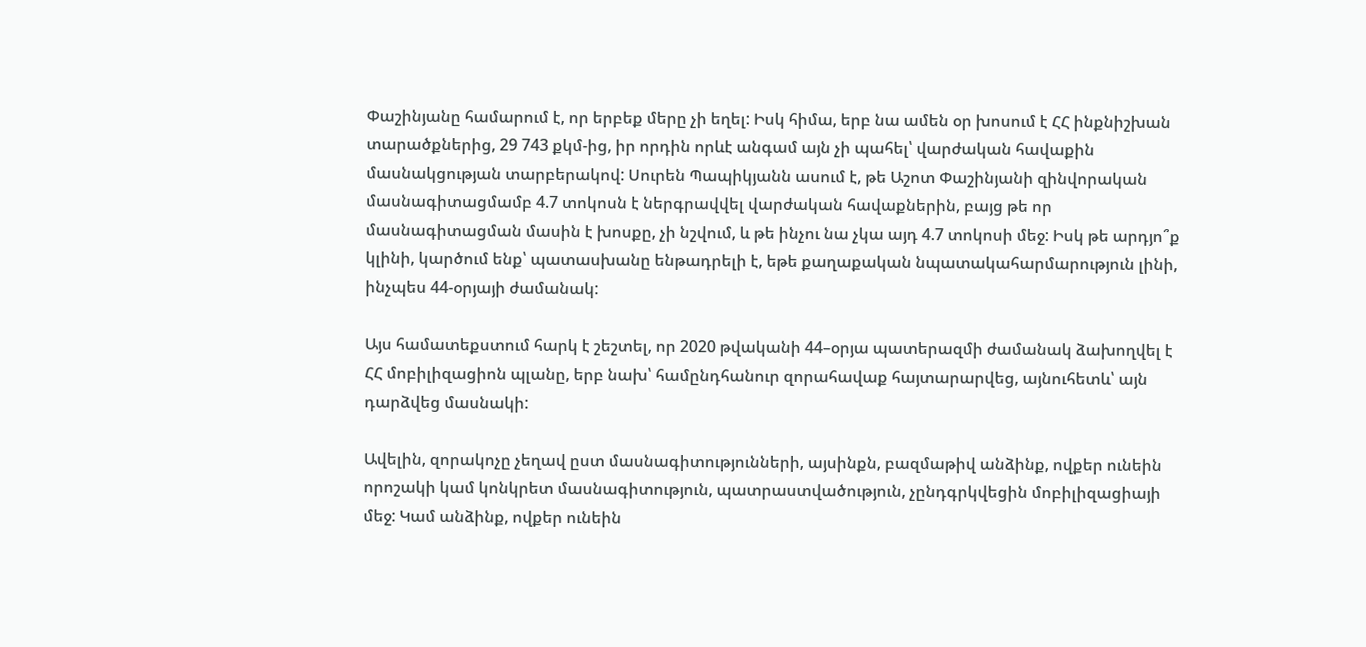Փաշինյանը համարում է, որ երբեք մերը չի եղել: Իսկ հիմա, երբ նա ամեն օր խոսում է ՀՀ ինքնիշխան տարածքներից, 29 743 քկմ-ից, իր որդին որևէ անգամ այն չի պահել՝ վարժական հավաքին մասնակցության տարբերակով: Սուրեն Պապիկյանն ասում է, թե Աշոտ Փաշինյանի զինվորական մասնագիտացմամբ 4.7 տոկոսն է ներգրավվել վարժական հավաքներին, բայց թե որ մասնագիտացման մասին է խոսքը, չի նշվում, և թե ինչու նա չկա այդ 4.7 տոկոսի մեջ: Իսկ թե արդյո՞ք կլինի, կարծում ենք՝ պատասխանը ենթադրելի է, եթե քաղաքական նպատակահարմարություն լինի, ինչպես 44-օրյայի ժամանակ:

Այս համատեքստում հարկ է շեշտել, որ 2020 թվականի 44–օրյա պատերազմի ժամանակ ձախողվել է ՀՀ մոբիլիզացիոն պլանը, երբ նախ՝ համընդհանուր զորահավաք հայտարարվեց, այնուհետև՝ այն դարձվեց մասնակի:

Ավելին, զորակոչը չեղավ ըստ մասնագիտությունների, այսինքն, բազմաթիվ անձինք, ովքեր ունեին որոշակի կամ կոնկրետ մասնագիտություն, պատրաստվածություն, չընդգրկվեցին մոբիլիզացիայի մեջ: Կամ անձինք, ովքեր ունեին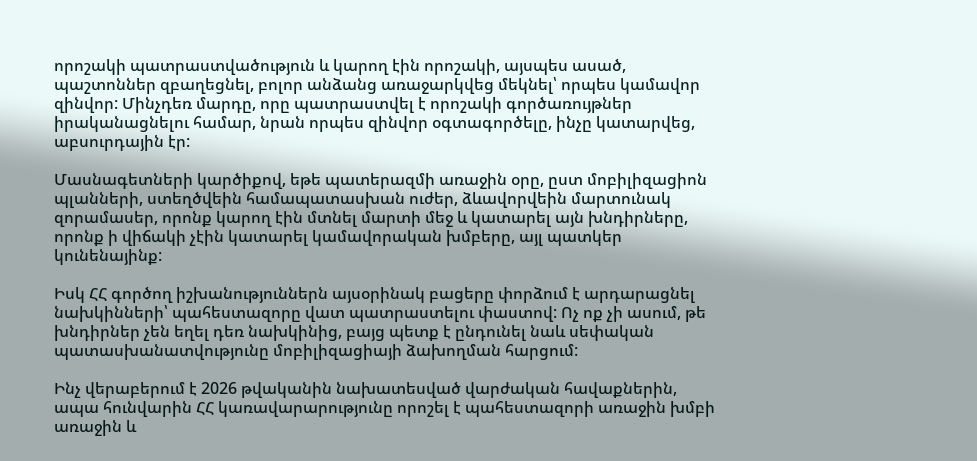որոշակի պատրաստվածություն և կարող էին որոշակի, այսպես ասած, պաշտոններ զբաղեցնել, բոլոր անձանց առաջարկվեց մեկնել՝ որպես կամավոր զինվոր: Մինչդեռ մարդը, որը պատրաստվել է որոշակի գործառույթներ իրականացնելու համար, նրան որպես զինվոր օգտագործելը, ինչը կատարվեց, աբսուրդային էր:

Մասնագետների կարծիքով, եթե պատերազմի առաջին օրը, ըստ մոբիլիզացիոն պլանների, ստեղծվեին համապատասխան ուժեր, ձևավորվեին մարտունակ զորամասեր, որոնք կարող էին մտնել մարտի մեջ և կատարել այն խնդիրները, որոնք ի վիճակի չէին կատարել կամավորական խմբերը, այլ պատկեր կունենայինք:

Իսկ ՀՀ գործող իշխանություններն այսօրինակ բացերը փորձում է արդարացնել նախկինների՝ պահեստազորը վատ պատրաստելու փաստով: Ոչ ոք չի ասում, թե խնդիրներ չեն եղել դեռ նախկինից, բայց պետք է ընդունել նաև սեփական պատասխանատվությունը մոբիլիզացիայի ձախողման հարցում:

Ինչ վերաբերում է 2026 թվականին նախատեսված վարժական հավաքներին, ապա հունվարին ՀՀ կառավարարությունը որոշել է պահեստազորի առաջին խմբի առաջին և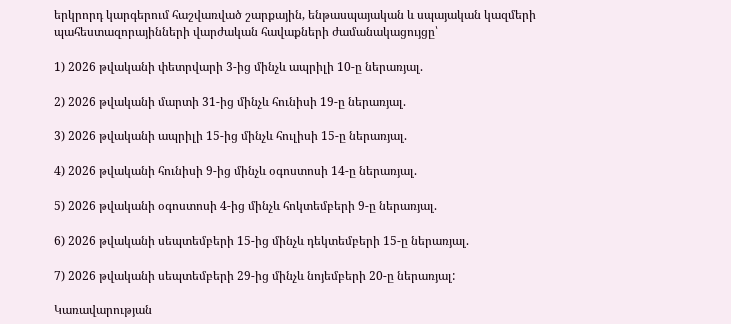երկրորդ կարգերում հաշվառված շարքային, ենթասպայական և սպայական կազմերի պահեստազորայինների վարժական հավաքների ժամանակացույցը՝

1) 2026 թվականի փետրվարի 3-ից մինչև ապրիլի 10-ը ներառյալ.

2) 2026 թվականի մարտի 31-ից մինչև հունիսի 19-ը ներառյալ.

3) 2026 թվականի ապրիլի 15-ից մինչև հուլիսի 15-ը ներառյալ.

4) 2026 թվականի հունիսի 9-ից մինչև օգոստոսի 14-ը ներառյալ.

5) 2026 թվականի օգոստոսի 4-ից մինչև հոկտեմբերի 9-ը ներառյալ.

6) 2026 թվականի սեպտեմբերի 15-ից մինչև դեկտեմբերի 15-ը ներառյալ.

7) 2026 թվականի սեպտեմբերի 29-ից մինչև նոյեմբերի 20-ը ներառյալ:

Կառավարության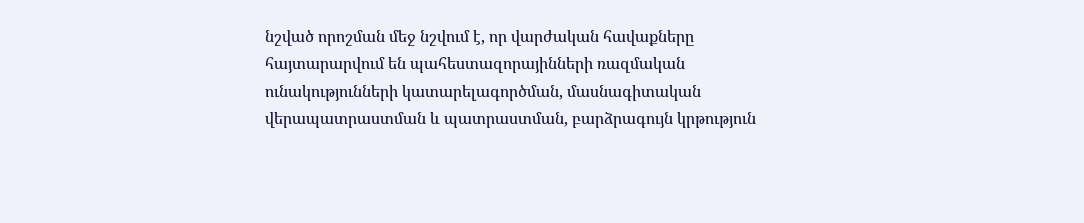նշված որոշման մեջ նշվում է, որ վարժական հավաքները հայտարարվում են պահեստազորայինների ռազմական ունակությունների կատարելագործման, մասնագիտական վերապատրաստման և պատրաստման, բարձրագույն կրթություն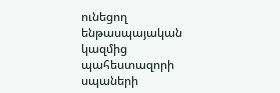ունեցող ենթասպայական կազմից պահեստազորի սպաների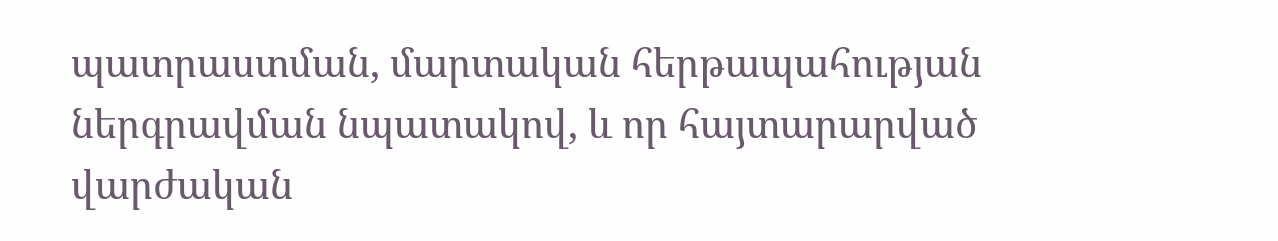պատրաստման, մարտական հերթապահության ներգրավման նպատակով, և որ հայտարարված վարժական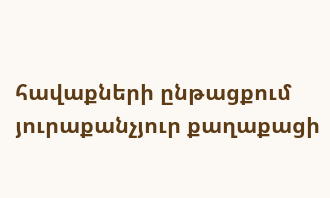հավաքների ընթացքում յուրաքանչյուր քաղաքացի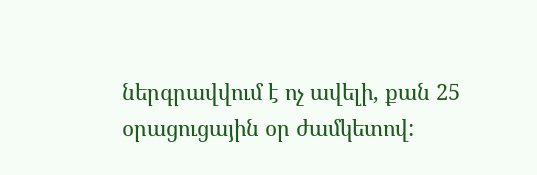ներգրավվում է ոչ ավելի, քան 25 օրացուցային օր ժամկետով: